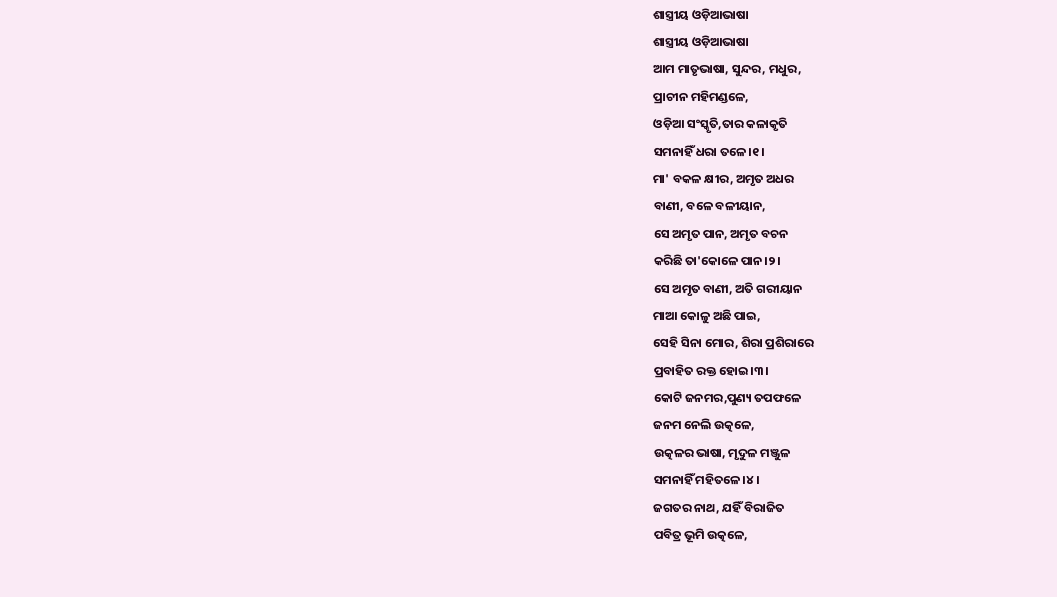ଶାସ୍ତ୍ରୀୟ ଓଡ଼ିଆଭାଷା
ଶାସ୍ତ୍ରୀୟ ଓଡ଼ିଆଭାଷା
ଆମ ମାତୃଭାଷା, ସୁନ୍ଦର, ମଧୁର,
ପ୍ରାଚୀନ ମହିମଣ୍ଡଳେ,
ଓଡ଼ିଆ ସଂସ୍କୃତି,ତାର କଳାକୃତି
ସମନାହିଁ ଧରା ତଳେ।୧।
ମା' ବକଳ କ୍ଷୀର, ଅମୃତ ଅଧର
ବାଣୀ, ବଳେ ବଳୀୟାନ,
ସେ ଅମୃତ ପାନ, ଅମୃତ ବଚନ
କରିଛି ତା'କୋଳେ ପାନ।୨।
ସେ ଅମୃତ ବାଣୀ, ଅତି ଗରୀୟାନ
ମାଆ କୋଳୁ ଅଛି ପାଇ,
ସେହି ସିନା ମୋର, ଶିରା ପ୍ରଶିରାରେ
ପ୍ରବାହିତ ରକ୍ତ ହୋଇ।୩।
କୋଟି ଜନମର,ପୁଣ୍ୟ ତପଫଳେ
ଜନମ ନେଲି ଉତ୍କଳେ,
ଉତ୍କଳର ଭାଷା, ମୃଦୁଳ ମଞ୍ଜୁଳ
ସମନାହିଁ ମହିତଳେ।୪।
ଜଗତର ନାଥ, ଯହିଁ ବିରାଜିତ
ପବିତ୍ର ଭୂମି ଉତ୍କଳେ,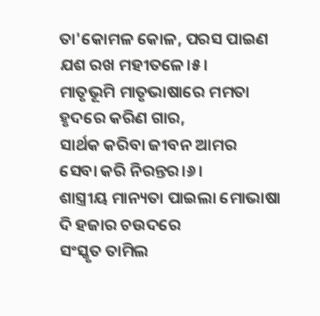ତା'କୋମଳ କୋଳ, ପରସ ପାଇଣ
ଯଶ ରଖ ମହୀତଳେ।୫।
ମାତୃଭୂମି ମାତୃଭାଷାରେ ମମତା
ହୃଦରେ କରିଣ ଗାର,
ସାର୍ଥକ କରିବା ଜୀବନ ଆମର
ସେବା କରି ନିରନ୍ତର।୬।
ଶାସ୍ତ୍ରୀୟ ମାନ୍ୟତା ପାଇଲା ମୋଭାଷା
ଦି ହଜାର ଚଉଦରେ
ସଂସ୍କୃତ ତାମିଲ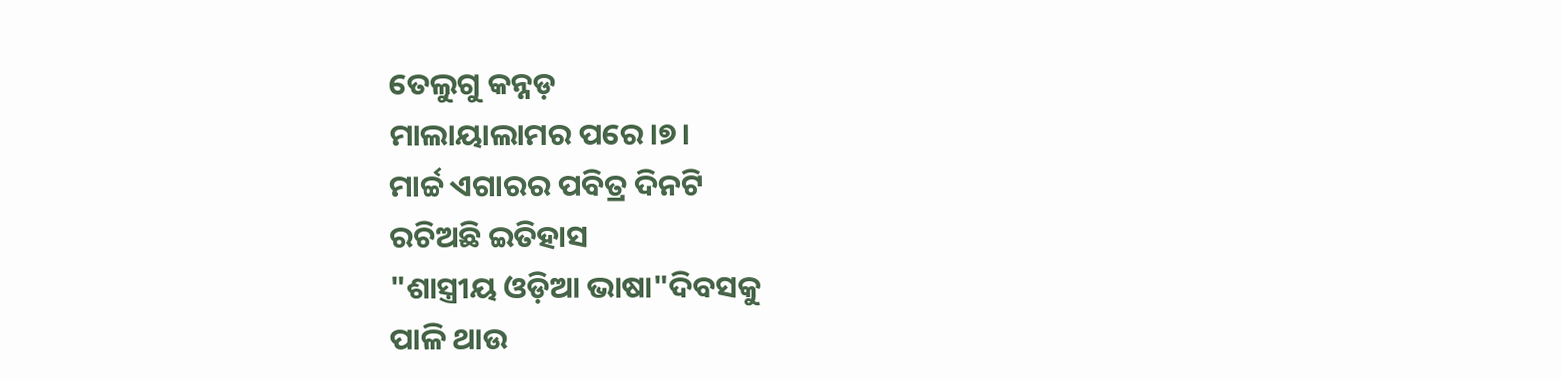ତେଲୁଗୁ କନ୍ନଡ଼
ମାଲାୟାଲାମର ପରେ।୭।
ମାର୍ଚ୍ଚ ଏଗାରର ପବିତ୍ର ଦିନଟି
ରଚିଅଛି ଇତିହାସ
"ଶାସ୍ତ୍ରୀୟ ଓଡ଼ିଆ ଭାଷା"ଦିବସକୁ
ପାଳି ଥାଉ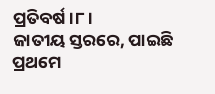ପ୍ରତିବର୍ଷ।୮।
ଜାତୀୟ ସ୍ତରରେ, ପାଇଛି ପ୍ରଥମେ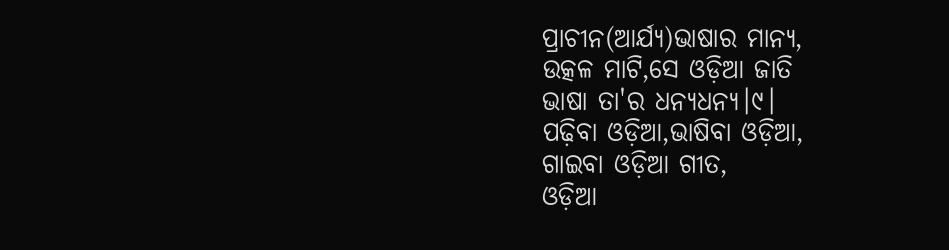ପ୍ରାଚୀନ(ଆର୍ଯ୍ୟ)ଭାଷାର ମାନ୍ୟ,
ଉତ୍କଳ ମାଟି,ସେ ଓଡ଼ିଆ ଜାତି
ଭାଷା ତା'ର ଧନ୍ୟଧନ୍ୟ।୯।
ପଢ଼ିବା ଓଡ଼ିଆ,ଭାଷିବା ଓଡ଼ିଆ,
ଗାଇବା ଓଡ଼ିଆ ଗୀତ,
ଓଡ଼ିଆ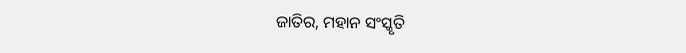ଜାତିର, ମହାନ ସଂସ୍କୃତି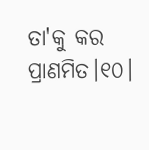ତା'କୁ କର ପ୍ରାଣମିତ।୧୦।